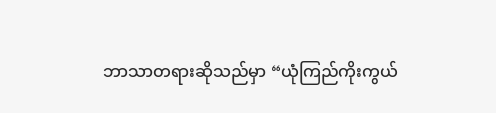ဘာသာတရားဆိုသည်မှာ “ယုံကြည်ကိုးကွယ်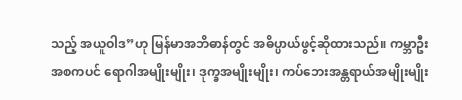သည့် အယူဝါဒ”ဟု မြန်မာအဘိဓာန်တွင် အဓိပ္ပာယ်ဖွင့်ဆိုထားသည်။ ကမ္ဘာဦးအစကပင် ရောဂါအမျိုးမျိုး၊ ဒုက္ခအမျိုးမျိုး၊ ကပ်ဘေးအန္တရာယ်အမျိုးမျိုး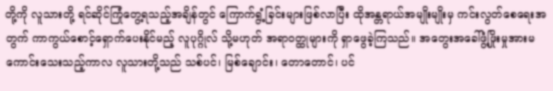တို့ကို လူသားတို့ ရင်ဆိုင်ကြုံတွေ့ရသည့်အချိန်တွင် ကြောက်ရွံ့ခြင်းများဖြစ်လာပြီး ထိုအန္တရာယ်အမျိုးမျိုးမှ ကင်းလွတ်စေရေးအတွက် ကာကွယ်စောင့်ရှောက်ပေးနိုင်မည့် လူပုဂ္ဂိုလ် သို့မဟုတ် အရာဝတ္ထုများကို ရှာဖွေခဲ့ကြသည်။ အတွေးအခေါ်ဖွံ့ဖြိုးမှုအားမကောင်းသေးသည့်ကာလ လူသားတို့သည် သစ်ပင်၊ မြစ်ချောင်း၊ တောတောင်၊ ပင်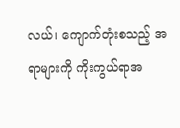လယ်၊ ကျောက်တုံးစသည့် အရာများကို ကိုးကွယ်ရာအ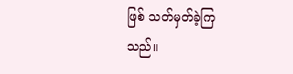ဖြစ် သတ်မှတ်ခဲ့ကြသည်။